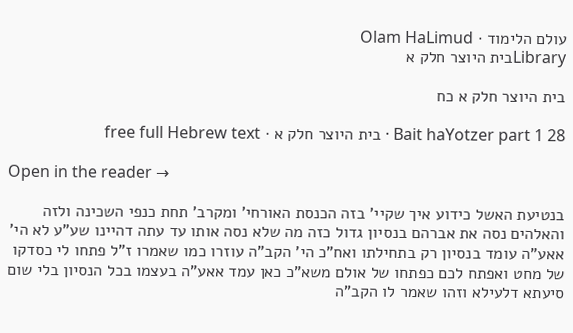עולם הלימוד · Olam HaLimud
Libraryבית היוצר חלק א

בית היוצר חלק א כח

Bait haYotzer part 1 28 · בית היוצר חלק א · free full Hebrew text

Open in the reader →

בנטיעת האשל כידוע איך שקיי' בזה הכנסת האורחי' ומקרב' תחת כנפי השכינה ולזה והאלהים נסה את אברהם בנסיון גדול כזה מה שלא נסה אותו עד עתה דהיינו שע"ע לא הי' אאע"ה עומד בנסיון רק בתחילתו ואח"כ הי' הקב"ה עוזרו כמו שאמרו ז"ל פתחו לי כסדקו של מחט ואפתח לכם כפתחו של אולם משא"כ כאן עמד אאע"ה בעצמו בכל הנסיון בלי שום סיעתא דלעילא וזהו שאמר לו הקב"ה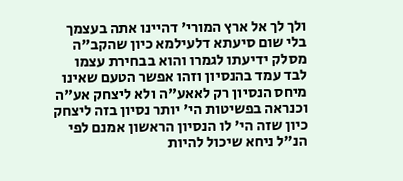ולך לך אל ארץ המורי' דהיינו אתה בעצמך בלי שום סיעתא דלעילמא כיון שהקב"ה מסלק ידיעתו לגמרו והוא בבחירת עצמו לבד עמד בהנסיון וזהו אפשר הטעם שאינו מיחס הנסיון רק לאאע"ה ולא ליצחק אע"ה וכנראה בפשיטות הי' יותר נסיון בזה ליצחק כיון שזה הי' לו הנסיון הראשון אמנם לפי הנ"ל ניחא שיכול להיות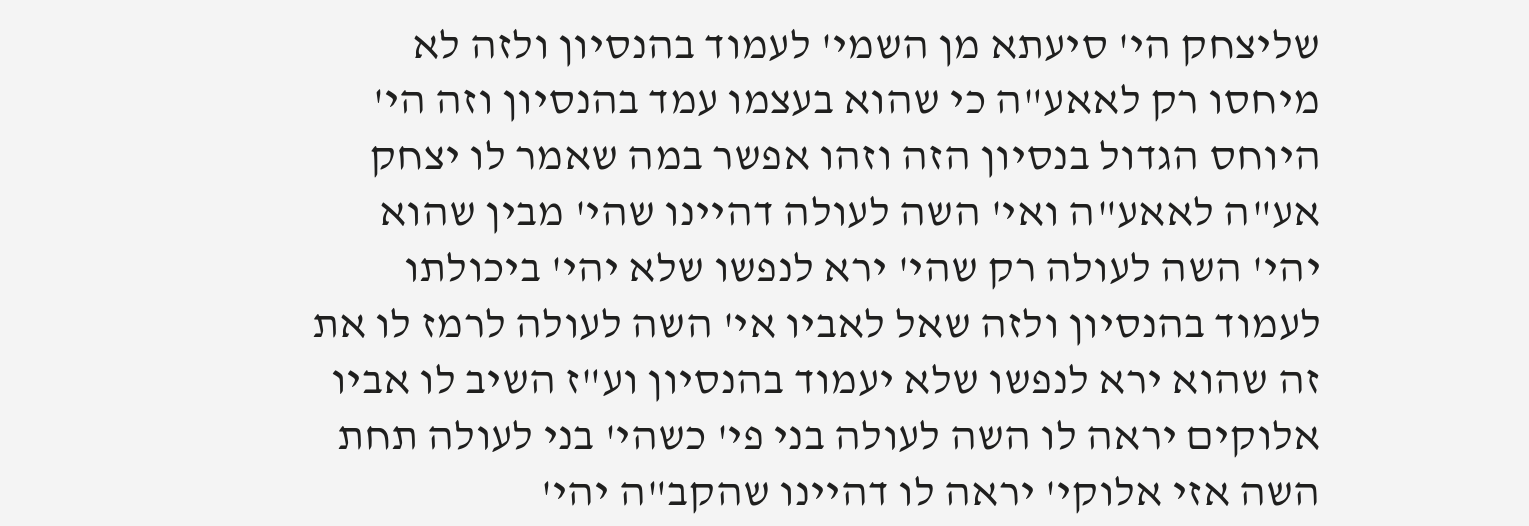שליצחק הי' סיעתא מן השמי' לעמוד בהנסיון ולזה לא מיחסו רק לאאע"ה כי שהוא בעצמו עמד בהנסיון וזה הי' היוחס הגדול בנסיון הזה וזהו אפשר במה שאמר לו יצחק אע"ה לאאע"ה ואי' השה לעולה דהיינו שהי' מבין שהוא יהי' השה לעולה רק שהי' ירא לנפשו שלא יהי' ביכולתו לעמוד בהנסיון ולזה שאל לאביו אי' השה לעולה לרמז לו את זה שהוא ירא לנפשו שלא יעמוד בהנסיון וע"ז השיב לו אביו אלוקים יראה לו השה לעולה בני פי' כשהי' בני לעולה תחת השה אזי אלוקי' יראה לו דהיינו שהקב"ה יהי'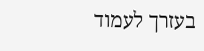בעזרך לעמוד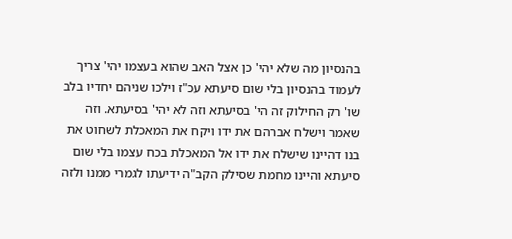בהנסיון מה שלא יהי' כן אצל האב שהוא בעצמו יהי' צריך לעמוד בהנסיון בלי שום סיעתא עכ"ז וילכו שניהם יחדיו בלב שו' רק החילוק זה הי' בסיעתא וזה לא יהי' בסיעתא. וזה שאמר וישלח אברהם את ידו ויקח את המאכלת לשחוט את בנו דהיינו שישלח את ידו אל המאכלת בכח עצמו בלי שום סיעתא והיינו מחמת שסילק הקב"ה ידיעתו לגמרי ממנו ולזה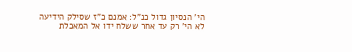הי' הנסיון גדול כנ"ל: אמנם כ"ז שסילק הידיעה לא הי' רק עד אחר ששלח ידו אל המאכלת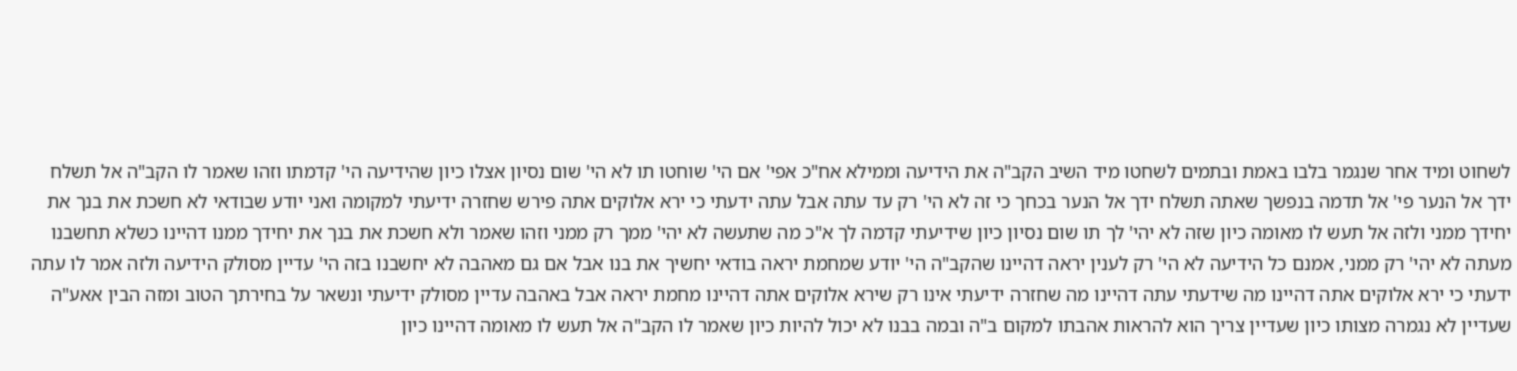לשחוט ומיד אחר שנגמר בלבו באמת ובתמים לשחטו מיד השיב הקב"ה את הידיעה וממילא אח"כ אפי' אם הי' שוחטו תו לא הי' שום נסיון אצלו כיון שהידיעה הי' קדמתו וזהו שאמר לו הקב"ה אל תשלח ידך אל הנער פי' אל תדמה בנפשך שאתה תשלח ידך אל הנער בכחך כי זה לא הי' רק עד עתה אבל עתה ידעתי כי ירא אלוקים אתה פירש שחזרה ידיעתי למקומה ואני יודע שבודאי לא חשכת את בנך את יחידך ממני ולזה אל תעש לו מאומה כיון שזה לא יהי' לך תו שום נסיון כיון שידיעתי קדמה לך א"כ מה שתעשה לא יהי' ממך רק ממני וזהו שאמר ולא חשכת את בנך את יחידך ממנו דהיינו כשלא תחשבנו מעתה לא יהי' רק ממני, אמנם כל הידיעה לא הי' רק לענין יראה דהיינו שהקב"ה הי' יודע שמחמת יראה בודאי יחשיך את בנו אבל אם גם מאהבה לא יחשבנו בזה הי' עדיין מסולק הידיעה ולזה אמר לו עתה ידעתי כי ירא אלוקים אתה דהיינו מה שידעתי עתה דהיינו מה שחזרה ידיעתי אינו רק שירא אלוקים אתה דהיינו מחמת יראה אבל באהבה עדיין מסולק ידיעתי ונשאר על בחירתך הטוב ומזה הבין אאע"ה שעדיין לא נגמרה מצותו כיון שעדיין צריך הוא להראות אהבתו למקום ב"ה ובמה בבנו לא יכול להיות כיון שאמר לו הקב"ה אל תעש לו מאומה דהיינו כיון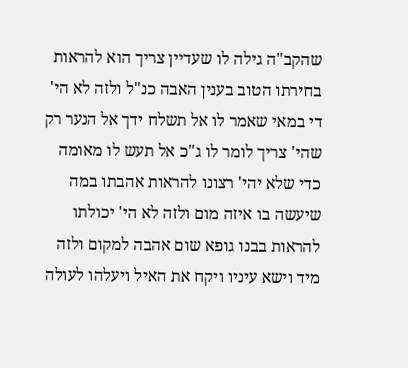שהקב"ה גילה לו שעדיין צריך הוא להראות בחירתו הטוב בענין האבה כנ"ל ולזה לא הי' די במאי שאמר לו אל תשלח ידך אל הנער רק שהי' צריך לומר לו ג"כ אל תעש לו מאומה כדי שלא יהי' רצונו להראות אהבתו במה שיעשה בו איזה מום ולזה לא הי' יכולתו להראות בבנו גופא שום אהבה למקום ולזה מיד וישא עיניו ויקח את האיל ויעלהו לעולה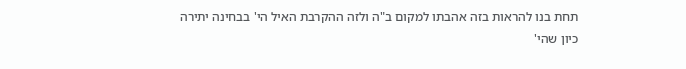תחת בנו להראות בזה אהבתו למקום ב"ה ולזה ההקרבת האיל הי' בבחינה יתירה כיון שהי'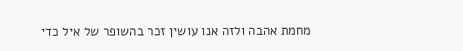מחמת אהבה ולזה אנו עושין זכר בהשופר של איל כדי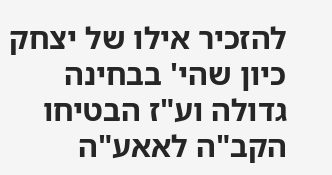להזכיר אילו של יצחק כיון שהי' בבחינה גדולה וע"ז הבטיחו הקב"ה לאאע"ה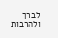לברך ולהרבות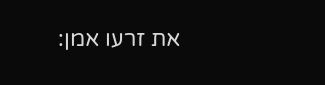את זרעו אמן: